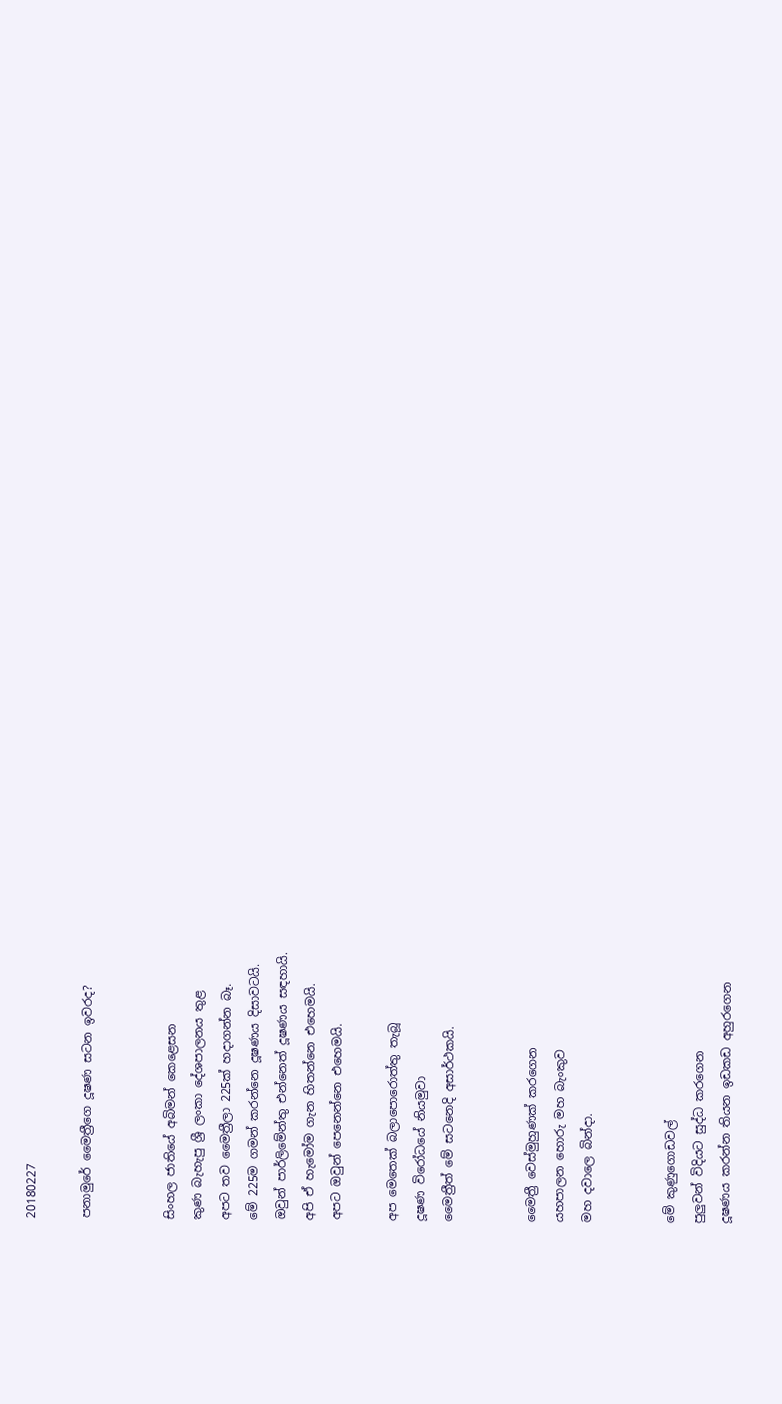20180227

පනාමුරේ මෛත්‍රීගෙ දූෂණ සටන ඉවරද?


සිංහල ජාතියේ අබිමන් කෙළෙසන
කුණ බැහැපු ශ්‍රී ලංකා දේශපාලනය තුළ
අපට තව මෛත්‍රීලා 225ක් හදාගන්න බෑ.
මේ 225ම ගමන් කරන්නෙ දූෂණය දිසාවටයි.
ඔවුන් පාර්ලිමේන්තු එන්නෙත් දූෂණය සඳහායි.
අපි ඒ හැමෝම ගැන හිතන්නෙ එහෙමයි.
අපට ඔවුන් පෙනෙන්නෙ එහෙමයි.

අප මෙතෙක් බලාපොරොත්තු තැබූ
දූෂණ විරෝධයේ නියමුවා
මෛත්‍රීත් මේ සටනෙදි අසාර්ථකයි.


මෛත්‍රී වෙස්මුහුණක් කරගෙන
යහපාලන හොරු මහ බැංකුව
මහ දවාලෙ බින්දා.


මේ කුණුගොඩවල්
පුලුවන් විදියට සුද්ධ කරගෙන
දූෂණය කරන්න තියන ඉඩකඩ අහුරගෙන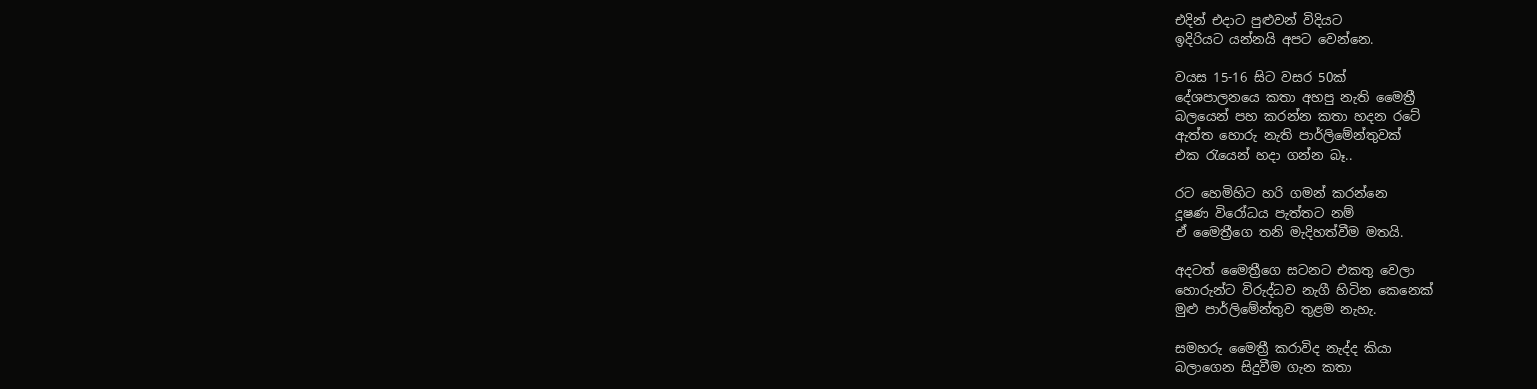එදින් එදාට පුළුවන් විදියට
ඉදිරියට යන්නයි අපට වෙන්නෙ.

වයස 15-16 සිට වසර 50ක්
දේශපාලනයෙ කතා අහපු නැති මෛත්‍රී
බලයෙන් පහ කරන්න කතා හදන රටේ
ඇත්ත හොරු නැති පාර්ලිමේන්තුවක්
එක රැයෙන් හදා ගන්න බෑ..

රට හෙමිහිට හරි ගමන් කරන්නෙ
දූෂණ විරෝධය පැත්තට නම්
ඒ මෛත්‍රීගෙ තනි මැදිහත්වීම මතයි.

අදටත් මෛත්‍රීගෙ සටනට එකතු වෙලා
හොරුන්ට විරුද්ධව නැගී හිටින කෙනෙක්
මුළු පාර්ලිමේන්තුව තුළම නැහැ.

සමහරු මෛත්‍රී කරාවිද නැද්ද කියා
බලාගෙන සිදුවීම ගැන කතා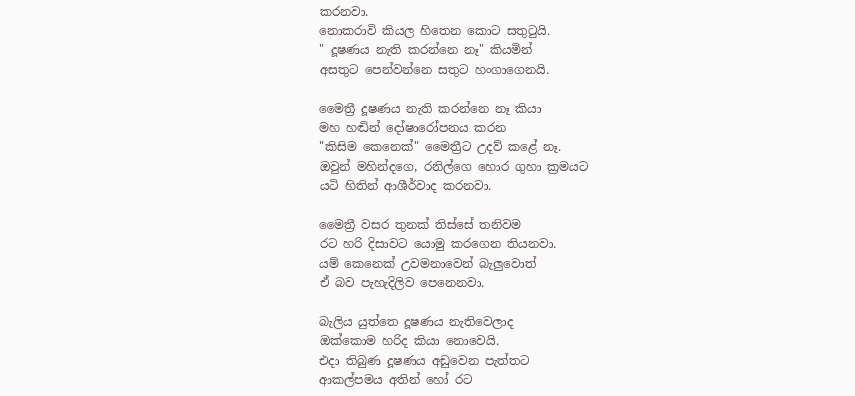කරනවා.
නොකරාවි කියල හිතෙන කොට සතුටුයි.
" දූෂණය නැති කරන්නෙ නෑ" කියමින්
අසතුට පෙන්වන්නෙ සතුට හංගාගෙනයි.

මෛත්‍රී දූෂණය නැති කරන්නෙ නෑ කියා
මහ හඬින් දෝෂාරෝපනය කරන
"කිසිම කෙනෙක්" මෛත්‍රීට උදව් කළේ නෑ.
ඔවුන් මහින්දගෙ, රනිල්ගෙ හොර ගුහා ක්‍රමයට
යටි හිතින් ආශීර්වාද කරනවා.

මෛත්‍රී වසර තුනක් තිස්සේ තනිවම
රට හරි දිසාවට යොමු කරගෙන තියනවා.
යම් කෙනෙක් උවමනාවෙන් බැලුවොත්
ඒ බව පැහැදිලිව පෙනෙනවා.

බැලිය යුත්තෙ දූෂණය නැතිවෙලාද
ඔක්කොම හරිද කියා නොවෙයි.
එදා තිබුණ දූෂණය අඩුවෙන පැත්තට
ආකල්පමය අතින් හෝ රට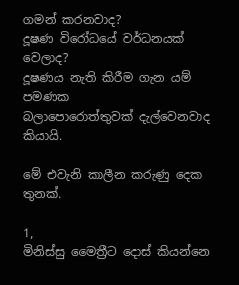ගමන් කරනවාද?
දූෂණ විරෝධයේ වර්ධනයක් වෙලාද?
දූෂණය නැති කිරීම ගැන යම් පමණක
බලාපොරොත්තුවක් දැල්වෙනවාද කියායි.

මේ එවැනි කාලීන කරුණු දෙක තුනක්.

1,
මිනිස්සු මෛත්‍රීට දොස් කියන්නෙ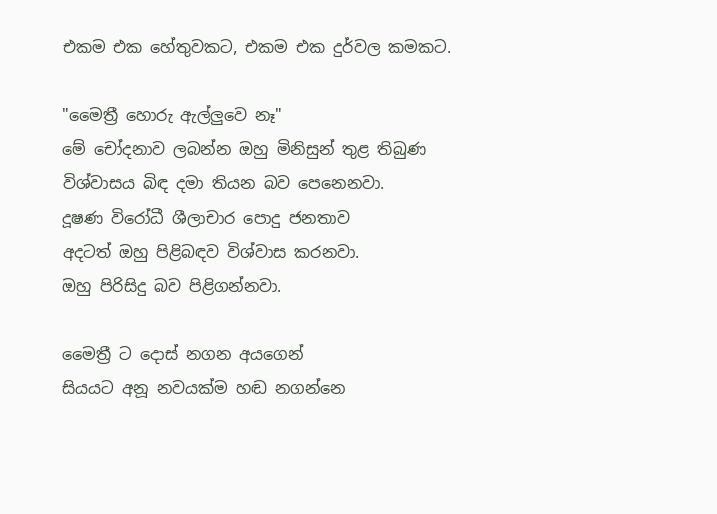එකම එක හේතුවකට, එකම එක දුර්වල කමකට.

"මෛත්‍රී හොරු ඇල්ලුවෙ නෑ"
මේ චෝදනාව ලබන්න ඔහු මිනිසුන් තුළ තිබුණ
විශ්වාසය බිඳ දමා තියන බව පෙනෙනවා.
දූෂණ විරෝධී ශීලාචාර පොදු ජනතාව
අදටත් ඔහු පිළිබඳව විශ්වාස කරනවා.
ඔහු පිරිසිදු බව පිළිගන්නවා.

මෛත්‍රී ට දොස් නගන අයගෙන්
සියයට අනූ නවයක්ම හඬ නගන්නෙ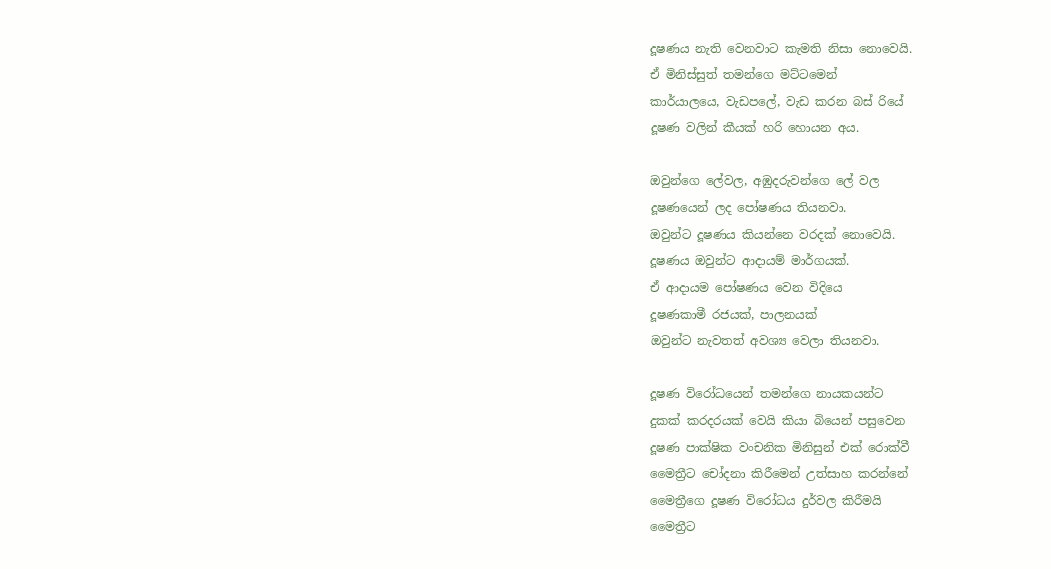දූෂණය නැති වෙනවාට කැමති නිසා නොවෙයි.
ඒ මිනිස්සුත් තමන්ගෙ මට්ටමෙන්
කාර්යාලයෙ, වැඩපලේ, වැඩ කරන බස් රියේ
දූෂණ වලින් කීයක් හරි හොයන අය.

ඔවුන්ගෙ ලේවල, අඹුදරුවන්ගෙ ලේ වල
දූෂණයෙන් ලද පෝෂණය තියනවා.
ඔවුන්ට දූෂණය කියන්නෙ වරදක් නොවෙයි.
දූෂණය ඔවුන්ට ආදායම් මාර්ගයක්.
ඒ ආදායම පෝෂණය වෙන විදියෙ
දූෂණකාමී රජයක්, පාලනයක්
ඔවුන්ට නැවතත් අවශ්‍ය වෙලා තියනවා.

දූෂණ විරෝධයෙන් තමන්ගෙ නායකයන්ට
දුකක් කරදරයක් වෙයි කියා බියෙන් පසුවෙන
දූෂණ පාක්ෂික වංචනික මිනිසුන් එක් රොක්වී
මෛත්‍රීට චෝදනා කිරීමෙන් උත්සාහ කරන්නේ
මෛත්‍රීගෙ දූෂණ විරෝධය දුර්වල කිරීමයි
මෛත්‍රීට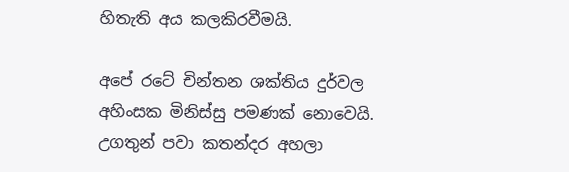හිතැති අය කලකිරවීමයි.

අපේ රටේ චින්තන ශක්තිය දුර්වල
අහිංසක මිනිස්සු පමණක් නොවෙයි.
උගතුන් පවා කතන්දර අහලා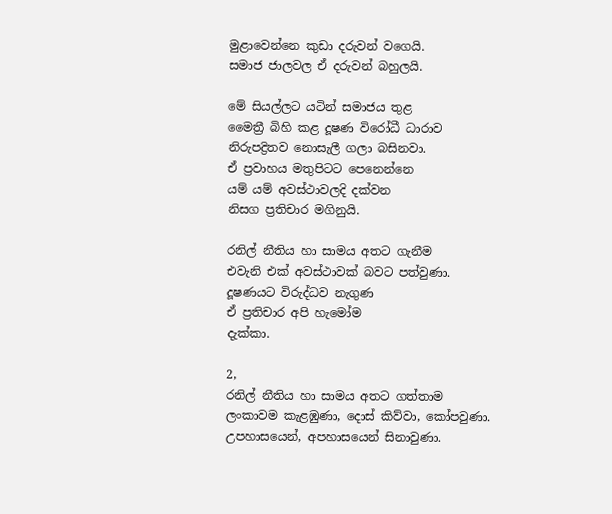මුළාවෙන්නෙ කුඩා දරුවන් වගෙයි.
සමාජ ජාලවල ඒ දරුවන් බහුලයි.

මේ සියල්ලට යටින් සමාජය තුළ
මෛත්‍රී බිහි කළ දූෂණ විරෝධී ධාරාව
නිරුපද්‍රිතව නොසැලී ගලා බසිනවා.
ඒ ප්‍රවාහය මතුපිටට පෙනෙන්නෙ
යම් යම් අවස්ථාවලදි දක්වන
නිසග ප්‍රතිචාර මගිනුයි.

රනිල් නීතිය හා සාමය අතට ගැනීම
එවැනි එක් අවස්ථාවක් බවට පත්වුණා.
දූෂණයට විරුද්ධව නැගුණ
ඒ ප්‍රතිචාර අපි හැමෝම
දැක්කා.

2,
රනිල් නීතිය හා සාමය අතට ගත්තාම
ලංකාවම කැළඹුණා, දොස් කිව්වා, කෝපවුණා.
උපහාසයෙන්, අපහාසයෙන් සිනාවුණා.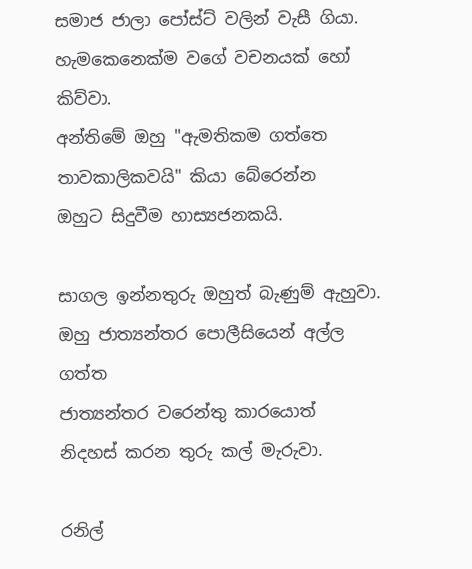සමාජ ජාලා පෝස්ට් වලින් වැසී ගියා.
හැමකෙනෙක්ම වගේ වචනයක් හෝ කිව්වා.
අන්තිමේ ඔහු "ඇමතිකම ගත්තෙ
තාවකාලිකවයි" කියා බේරෙන්න
ඔහුට සිදුවීම හාස්‍යජනකයි.

සාගල ඉන්නතුරු ඔහුත් බැණුම් ඇහුවා.
ඔහු ජාත්‍යන්තර පොලීසියෙන් අල්ල ගත්ත
ජාත්‍යන්තර වරෙන්තු කාරයොත්
නිදහස් කරන තුරු කල් මැරුවා.

රනිල්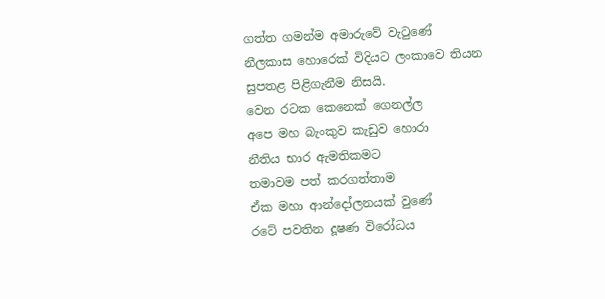ගත්ත ගමන්ම අමාරුවේ වැටුණේ
නීලකාස හොරෙක් විදියට ලංකාවෙ තියන
සුපතළ පිළිගැනීම නිසයි.
වෙන රටක කෙනෙක් ගෙනල්ල
අපෙ මහ බැංකුව කැඩුව හොරා
නීතිය භාර ඇමතිකමට
තමාවම පත් කරගත්තාම
ඒක මහා ආන්දෝලනයක් වුණේ
රටේ පවතින දූෂණ විරෝධය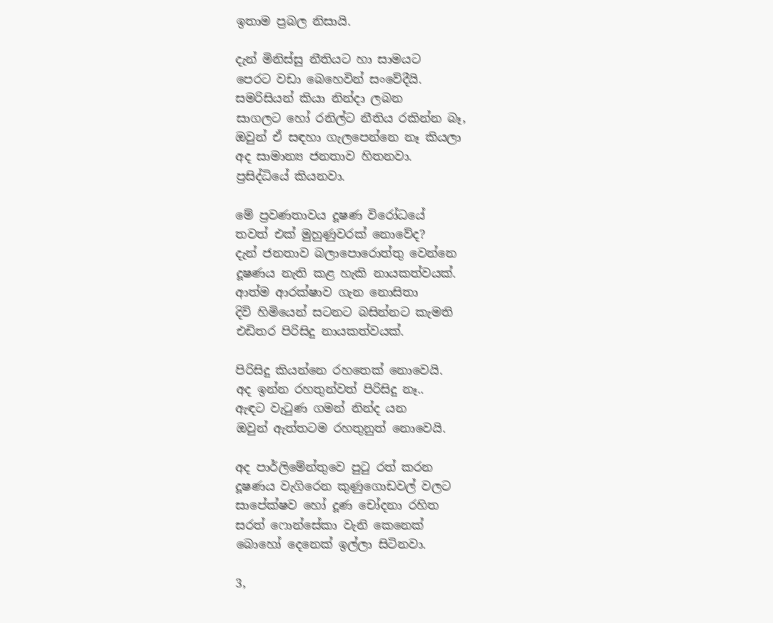ඉතාම ප්‍රබල නිසායි.

දැන් මිනිස්සු නීතියට හා සාමයට
පෙරට වඩා බෙහෙවින් සංවේදීයි.
සමරිසියන් කියා නින්දා ලබන
සාගලට හෝ රනිල්ට නීතිය රකින්න බෑ,
ඔවුන් ඒ සඳහා ගැලපෙන්නෙ නෑ කියලා
අද සාමාන්‍ය ජනතාව හිතනවා.
ප්‍රසිද්ධියේ කියනවා.

මේ ප්‍රවණතාවය දූෂණ විරෝධයේ
තවත් එක් මුහුණුවරක් නොවේද?
දැන් ජනතාව බලාපොරොත්තු වෙන්නෙ
දූෂණය නැති කළ හැකි නායකත්වයක්.
ආත්ම ආරක්ෂාව ගැන නොසිතා
දිවි හිමියෙන් සටනට බසින්නට කැමති
එඩිතර පිරිසිදු නායකත්වයක්.

පිරිසිදු කියන්නෙ රහතෙක් නොවෙයි.
අද ඉන්න රහතුන්වත් පිරිසිදු නෑ..
ඇඳට වැටුණ ගමන් නින්ද යන
ඔවුන් ඇත්තටම රහතුනුත් නොවෙයි.

අද පාර්ලිමේන්තුවෙ පුටු රත් කරන
දූෂණය වැගිරෙන කුණුගොඩවල් වලට
සාපේක්ෂව හෝ දූණ චෝදනා රහිත
සරත් ෆොන්සේකා වැනි කෙනෙක්
බොහෝ දෙනෙක් ඉල්ලා සිටිනවා.

3,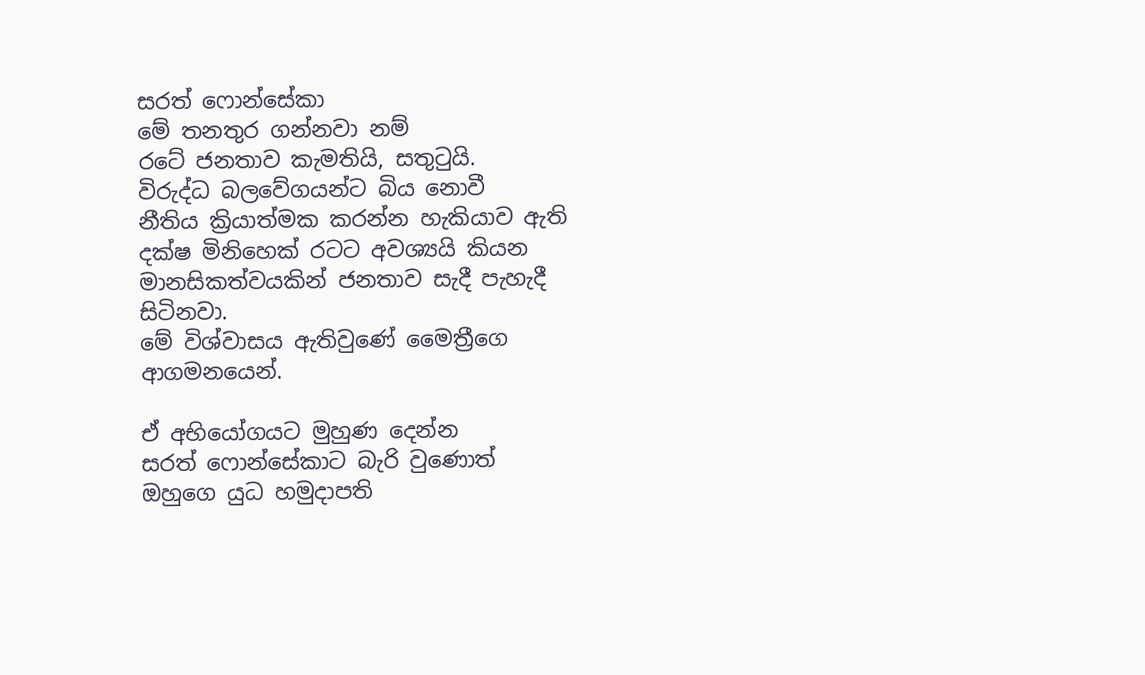සරත් ෆොන්සේකා
මේ තනතුර ගන්නවා නම්
රටේ ජනතාව කැමතියි, සතුටුයි.
විරුද්ධ බලවේගයන්ට බිය නොවී
නීතිය ක්‍රියාත්මක කරන්න හැකියාව ඇති
දක්ෂ මිනිහෙක් රටට අවශ්‍යයි කියන
මානසිකත්වයකින් ජනතාව සැදී පැහැදී සිටිනවා.
මේ විශ්වාසය ඇතිවුණේ මෛත්‍රීගෙ ආගමනයෙන්.

ඒ අභියෝගයට මුහුණ දෙන්න
සරත් ෆොන්සේකාට බැරි වුණොත්
ඔහුගෙ යුධ හමුදාපති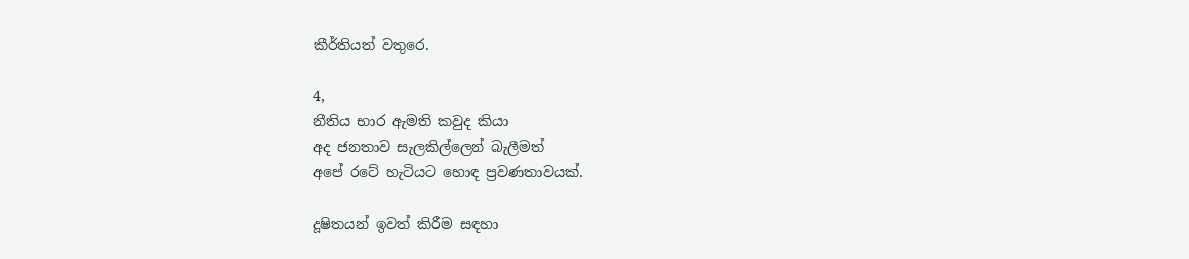කීර්තියත් වතුරෙ.

4,
නීතිය භාර ඇමති කවුද කියා
අද ජනතාව සැලකිල්ලෙන් බැලීමත්
අපේ රටේ හැටියට හොඳ ප්‍රවණතාවයක්.

දූෂිතයන් ඉවත් කිරීම සඳහා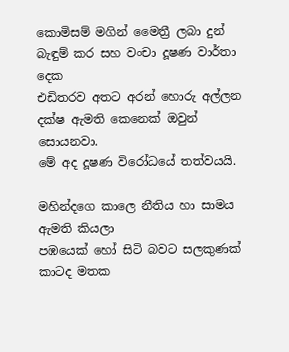කොමිසම් මගින් මෛත්‍රී ලබා දුන්
බැඳුම් කර සහ වංචා දූෂණ වාර්තා දෙක
එඩිතරව අතට අරන් හොරු අල්ලන
දක්ෂ ඇමති කෙනෙක් ඔවුන් සොයනවා.
මේ අද දූෂණ විරෝධයේ තත්වයයි.

මහින්දගෙ කාලෙ නීතිය හා සාමය ඇමති කියලා
පඹයෙක් හෝ සිටි බවට සලකුණක්
කාටද මතක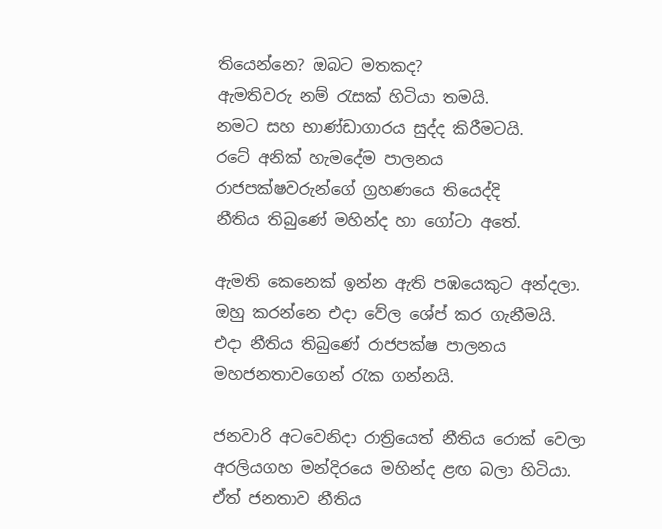තියෙන්නෙ? ඔබට මතකද?
ඇමතිවරු නම් රැසක් හිටියා තමයි.
නමට සහ භාණ්ඩාගාරය සුද්ද කිරීමටයි.
රටේ අනික් හැමදේම පාලනය
රාජපක්ෂවරුන්ගේ ග්‍රහණයෙ තියෙද්දි
නීතිය තිබුණේ මහින්ද හා ගෝටා අතේ.

ඇමති කෙනෙක් ඉන්න ඇති පඹයෙකුට අන්දලා.
ඔහු කරන්නෙ එදා වේල ශේප් කර ගැනීමයි.
එදා නීතිය තිබුණේ රාජපක්ෂ පාලනය
මහජනතාවගෙන් රැක ගන්නයි.

ජනවාරි අටවෙනිදා රාත්‍රියෙත් නීතිය රොක් වෙලා
අරලියගහ මන්දිරයෙ මහින්ද ළඟ බලා හිටියා.
ඒත් ජනතාව නීතිය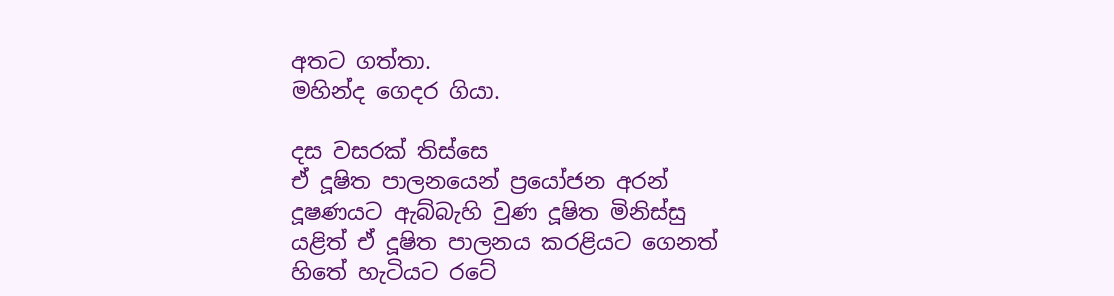අතට ගත්තා.
මහින්ද ගෙදර ගියා.

දස වසරක් තිස්සෙ
ඒ දූෂිත පාලනයෙන් ප්‍රයෝජන අරන්
දූෂණයට ඇබ්බැහි වුණ දූෂිත මිනිස්සු
යළිත් ඒ දූෂිත පාලනය කරළියට ගෙනත්
හිතේ හැටියට රටේ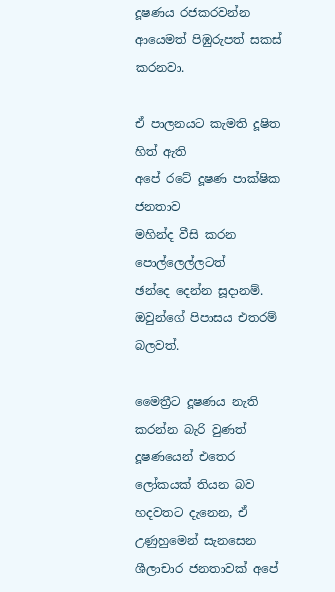දූෂණය රජකරවන්න
ආයෙමත් පිඹුරුපත් සකස් කරනවා.

ඒ පාලනයට කැමති දූෂිත හිත් ඇති
අපේ රටේ දූෂණ පාක්ෂික ජනතාව
මහින්ද වීසි කරන පොල්ලෙල්ලටත්
ඡන්දෙ දෙන්න සූදානම්.
ඔවුන්ගේ පිපාසය එතරම් බලවත්.

මෛත්‍රීට දූෂණය නැති කරන්න බැරි වුණත්
දූෂණයෙන් එතෙර ලෝකයක් තියන බව
හදවතට දැනෙන, ඒ උණුහුමෙන් සැනසෙන
ශීලාචාර ජනතාවක් අපේ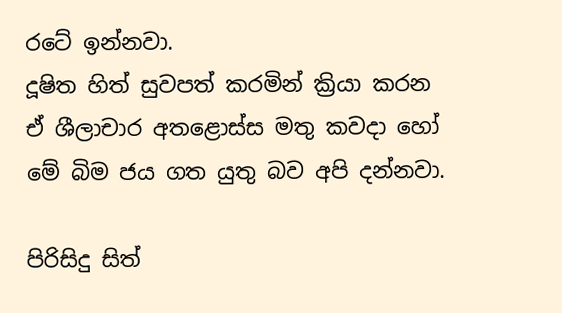රටේ ඉන්නවා.
දූෂිත හිත් සුවපත් කරමින් ක්‍රියා කරන
ඒ ශීලාචාර අතළොස්ස මතු කවදා හෝ
මේ බිම ජය ගත යුතු බව අපි දන්නවා.

පිරිසිදු සිත්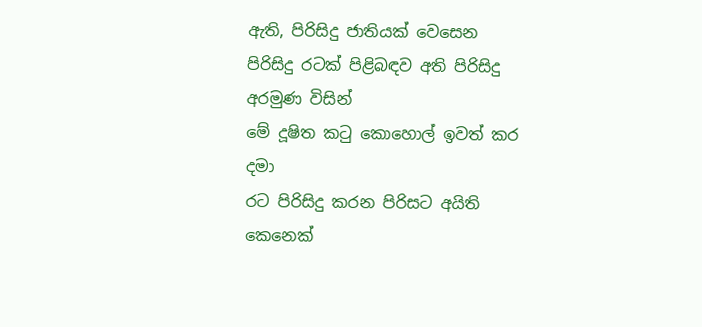ඇති, පිරිසිදු ජාතියක් වෙසෙන
පිරිසිදු රටක් පිළිබඳව අති පිරිසිදු අරමුණ විසින්
මේ දූෂිත කටු කොහොල් ඉවත් කර දමා
රට පිරිසිදු කරන පිරිසට අයිති කෙනෙක්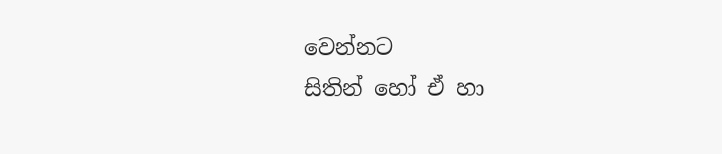වෙන්නට
සිතින් හෝ ඒ හා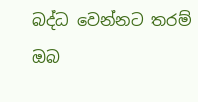බද්ධ වෙන්නට තරම්
ඔබ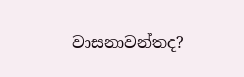වාසනාවන්තද?